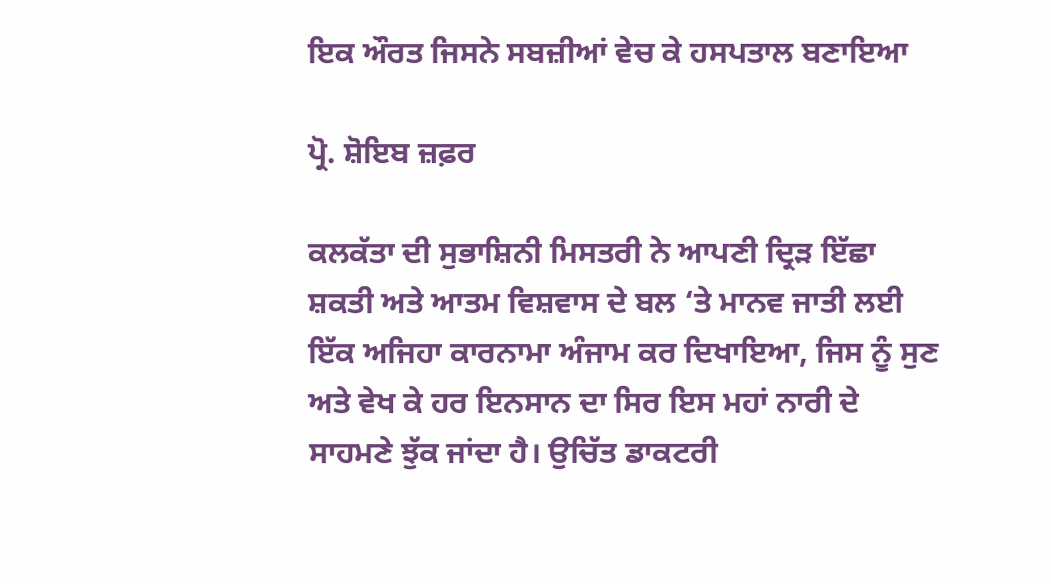ਇਕ ਔਰਤ ਜਿਸਨੇ ਸਬਜ਼ੀਆਂ ਵੇਚ ਕੇ ਹਸਪਤਾਲ ਬਣਾਇਆ

ਪ੍ਰੋ. ਸ਼ੋਇਬ ਜ਼ਫ਼ਰ

ਕਲਕੱਤਾ ਦੀ ਸੁਭਾਸ਼ਿਨੀ ਮਿਸਤਰੀ ਨੇ ਆਪਣੀ ਦ੍ਰਿੜ ਇੱਛਾ ਸ਼ਕਤੀ ਅਤੇ ਆਤਮ ਵਿਸ਼ਵਾਸ ਦੇ ਬਲ ‘ਤੇ ਮਾਨਵ ਜਾਤੀ ਲਈ ਇੱਕ ਅਜਿਹਾ ਕਾਰਨਾਮਾ ਅੰਜਾਮ ਕਰ ਦਿਖਾਇਆ, ਜਿਸ ਨੂੰ ਸੁਣ ਅਤੇ ਵੇਖ ਕੇ ਹਰ ਇਨਸਾਨ ਦਾ ਸਿਰ ਇਸ ਮਹਾਂ ਨਾਰੀ ਦੇ ਸਾਹਮਣੇ ਝੁੱਕ ਜਾਂਦਾ ਹੈ। ਉਚਿੱਤ ਡਾਕਟਰੀ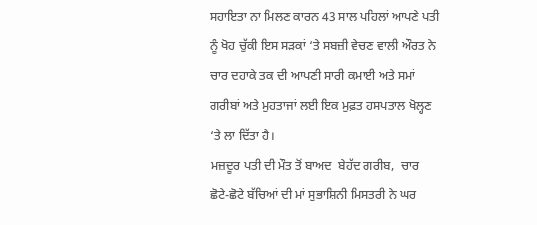ਸਹਾਇਤਾ ਨਾ ਮਿਲਣ ਕਾਰਨ 43 ਸਾਲ ਪਹਿਲਾਂ ਆਪਣੇ ਪਤੀ ਨੂੰ ਖੋਹ ਚੁੱਕੀ ਇਸ ਸੜਕਾਂ ‘ਤੇ ਸਬਜ਼ੀ ਵੇਚਣ ਵਾਲੀ ਔਰਤ ਨੇ ਚਾਰ ਦਹਾਕੇ ਤਕ ਦੀ ਆਪਣੀ ਸਾਰੀ ਕਮਾਈ ਅਤੇ ਸਮਾਂ ਗਰੀਬਾਂ ਅਤੇ ਮੁਹਤਾਜਾਂ ਲਈ ਇਕ ਮੁਫ਼ਤ ਹਸਪਤਾਲ ਖੋਲ੍ਹਣ ‘ਤੇ ਲਾ ਦਿੱਤਾ ਹੈ।
ਮਜ਼ਦੂਰ ਪਤੀ ਦੀ ਮੌਤ ਤੋਂ ਬਾਅਦ  ਬੇਹੱਦ ਗਰੀਬ,  ਚਾਰ  ਛੋਟੇ-ਛੋਟੇ ਬੱਚਿਆਂ ਦੀ ਮਾਂ ਸੁਭਾਸ਼ਿਨੀ ਮਿਸਤਰੀ ਨੇ ਘਰ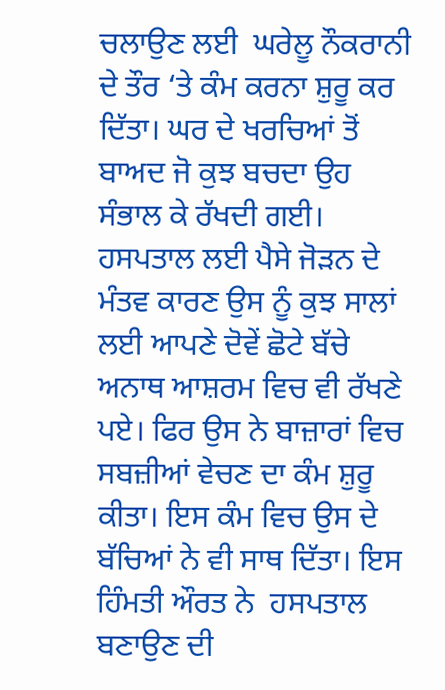ਚਲਾਉਣ ਲਈ  ਘਰੇਲੂ ਨੌਕਰਾਨੀ ਦੇ ਤੌਰ ‘ਤੇ ਕੰਮ ਕਰਨਾ ਸ਼ੁਰੂ ਕਰ ਦਿੱਤਾ। ਘਰ ਦੇ ਖਰਚਿਆਂ ਤੋਂ ਬਾਅਦ ਜੋ ਕੁਝ ਬਚਦਾ ਉਹ ਸੰਭਾਲ ਕੇ ਰੱਖਦੀ ਗਈ। ਹਸਪਤਾਲ ਲਈ ਪੈਸੇ ਜੋੜਨ ਦੇ ਮੰਤਵ ਕਾਰਣ ਉਸ ਨੂੰ ਕੁਝ ਸਾਲਾਂ ਲਈ ਆਪਣੇ ਦੋਵੇਂ ਛੋਟੇ ਬੱਚੇ ਅਨਾਥ ਆਸ਼ਰਮ ਵਿਚ ਵੀ ਰੱਖਣੇ ਪਏ। ਫਿਰ ਉਸ ਨੇ ਬਾਜ਼ਾਰਾਂ ਵਿਚ ਸਬਜ਼ੀਆਂ ਵੇਚਣ ਦਾ ਕੰਮ ਸ਼ੁਰੂ ਕੀਤਾ। ਇਸ ਕੰਮ ਵਿਚ ਉਸ ਦੇ ਬੱਚਿਆਂ ਨੇ ਵੀ ਸਾਥ ਦਿੱਤਾ। ਇਸ ਹਿੰਮਤੀ ਔਰਤ ਨੇ  ਹਸਪਤਾਲ ਬਣਾਉਣ ਦੀ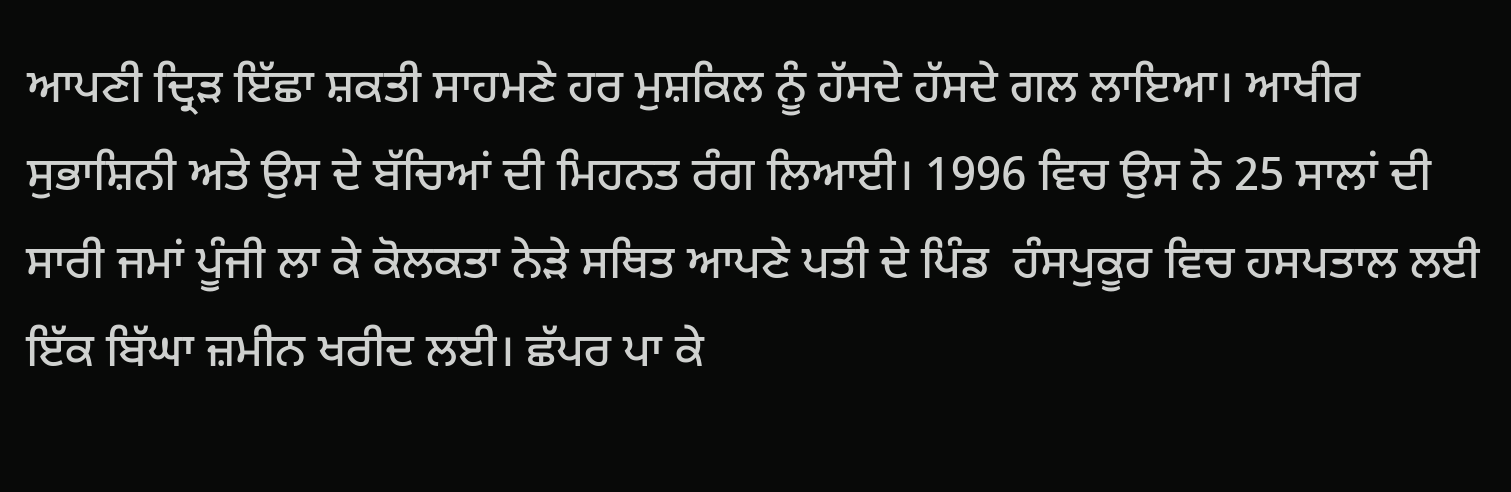ਆਪਣੀ ਦ੍ਰਿੜ ਇੱਛਾ ਸ਼ਕਤੀ ਸਾਹਮਣੇ ਹਰ ਮੁਸ਼ਕਿਲ ਨੂੰ ਹੱਸਦੇ ਹੱਸਦੇ ਗਲ ਲਾਇਆ। ਆਖੀਰ ਸੁਭਾਸ਼ਿਨੀ ਅਤੇ ਉਸ ਦੇ ਬੱਚਿਆਂ ਦੀ ਮਿਹਨਤ ਰੰਗ ਲਿਆਈ। 1996 ਵਿਚ ਉਸ ਨੇ 25 ਸਾਲਾਂ ਦੀ ਸਾਰੀ ਜਮਾਂ ਪੂੰਜੀ ਲਾ ਕੇ ਕੋਲਕਤਾ ਨੇੜੇ ਸਥਿਤ ਆਪਣੇ ਪਤੀ ਦੇ ਪਿੰਡ  ਹੰਸਪੁਕੂਰ ਵਿਚ ਹਸਪਤਾਲ ਲਈ ਇੱਕ ਬਿੱਘਾ ਜ਼ਮੀਨ ਖਰੀਦ ਲਈ। ਛੱਪਰ ਪਾ ਕੇ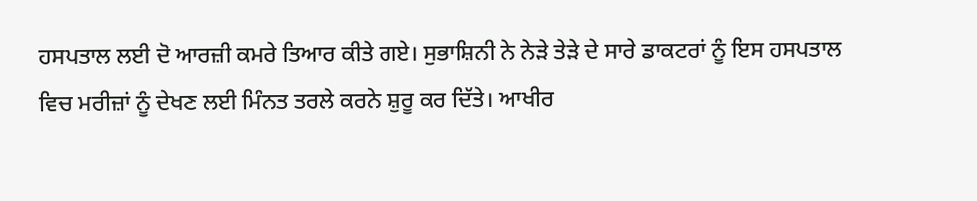ਹਸਪਤਾਲ ਲਈ ਦੋ ਆਰਜ਼ੀ ਕਮਰੇ ਤਿਆਰ ਕੀਤੇ ਗਏ। ਸੁਭਾਸ਼ਿਨੀ ਨੇ ਨੇੜੇ ਤੇੜੇ ਦੇ ਸਾਰੇ ਡਾਕਟਰਾਂ ਨੂੰ ਇਸ ਹਸਪਤਾਲ ਵਿਚ ਮਰੀਜ਼ਾਂ ਨੂੰ ਦੇਖਣ ਲਈ ਮਿੰਨਤ ਤਰਲੇ ਕਰਨੇ ਸ਼ੁਰੂ ਕਰ ਦਿੱਤੇ। ਆਖੀਰ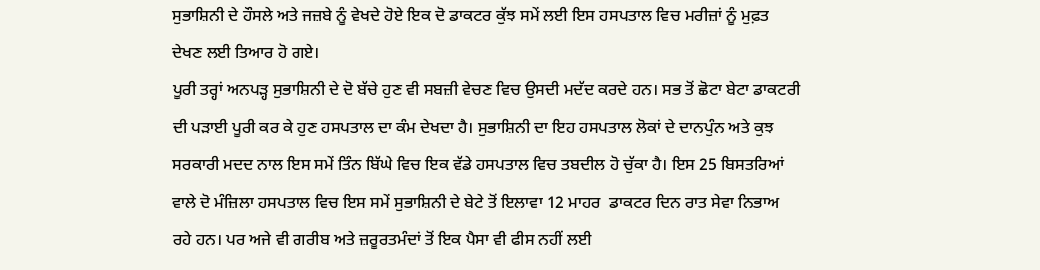ਸੁਭਾਸ਼ਿਨੀ ਦੇ ਹੌਸਲੇ ਅਤੇ ਜਜ਼ਬੇ ਨੂੰ ਵੇਖਦੇ ਹੋਏ ਇਕ ਦੋ ਡਾਕਟਰ ਕੁੱਝ ਸਮੇਂ ਲਈ ਇਸ ਹਸਪਤਾਲ ਵਿਚ ਮਰੀਜ਼ਾਂ ਨੂੰ ਮੁਫ਼ਤ ਦੇਖਣ ਲਈ ਤਿਆਰ ਹੋ ਗਏ।
ਪੂਰੀ ਤਰ੍ਹਾਂ ਅਨਪੜ੍ਹ ਸੁਭਾਸ਼ਿਨੀ ਦੇ ਦੋ ਬੱਚੇ ਹੁਣ ਵੀ ਸਬਜ਼ੀ ਵੇਚਣ ਵਿਚ ਉਸਦੀ ਮਦੱਦ ਕਰਦੇ ਹਨ। ਸਭ ਤੋਂ ਛੋਟਾ ਬੇਟਾ ਡਾਕਟਰੀ ਦੀ ਪੜਾਈ ਪੂਰੀ ਕਰ ਕੇ ਹੁਣ ਹਸਪਤਾਲ ਦਾ ਕੰਮ ਦੇਖਦਾ ਹੈ। ਸੁਭਾਸ਼ਿਨੀ ਦਾ ਇਹ ਹਸਪਤਾਲ ਲੋਕਾਂ ਦੇ ਦਾਨਪੁੰਨ ਅਤੇ ਕੁਝ ਸਰਕਾਰੀ ਮਦਦ ਨਾਲ ਇਸ ਸਮੇਂ ਤਿੰਨ ਬਿੱਘੇ ਵਿਚ ਇਕ ਵੱਡੇ ਹਸਪਤਾਲ ਵਿਚ ਤਬਦੀਲ ਹੋ ਚੁੱਕਾ ਹੈ। ਇਸ 25 ਬਿਸਤਰਿਆਂ ਵਾਲੇ ਦੋ ਮੰਜ਼ਿਲਾ ਹਸਪਤਾਲ ਵਿਚ ਇਸ ਸਮੇਂ ਸੁਭਾਸ਼ਿਨੀ ਦੇ ਬੇਟੇ ਤੋਂ ਇਲਾਵਾ 12 ਮਾਹਰ  ਡਾਕਟਰ ਦਿਨ ਰਾਤ ਸੇਵਾ ਨਿਭਾਅ ਰਹੇ ਹਨ। ਪਰ ਅਜੇ ਵੀ ਗਰੀਬ ਅਤੇ ਜ਼ਰੂਰਤਮੰਦਾਂ ਤੋਂ ਇਕ ਪੈਸਾ ਵੀ ਫੀਸ ਨਹੀਂ ਲਈ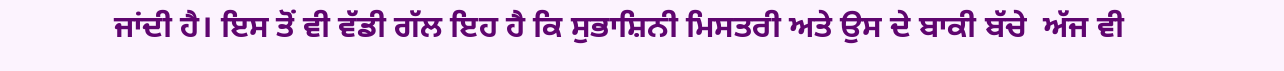ਜਾਂਦੀ ਹੈ। ਇਸ ਤੋਂ ਵੀ ਵੱਡੀ ਗੱਲ ਇਹ ਹੈ ਕਿ ਸੁਭਾਸ਼ਿਨੀ ਮਿਸਤਰੀ ਅਤੇ ਉਸ ਦੇ ਬਾਕੀ ਬੱਚੇ  ਅੱਜ ਵੀ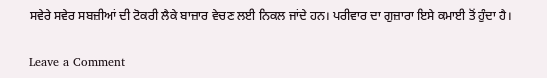ਸਵੇਰੇ ਸਵੇਰ ਸਬਜ਼ੀਆਂ ਦੀ ਟੋਕਰੀ ਲੈਕੇ ਬਾਜ਼ਾਰ ਵੇਚਣ ਲਈ ਨਿਕਲ ਜਾਂਦੇ ਹਨ। ਪਰੀਵਾਰ ਦਾ ਗੁਜ਼ਾਰਾ ਇਸੇ ਕਮਾਈ ਤੋਂ ਹੁੰਦਾ ਹੈ।

Leave a Comment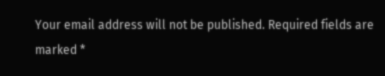Your email address will not be published. Required fields are marked *